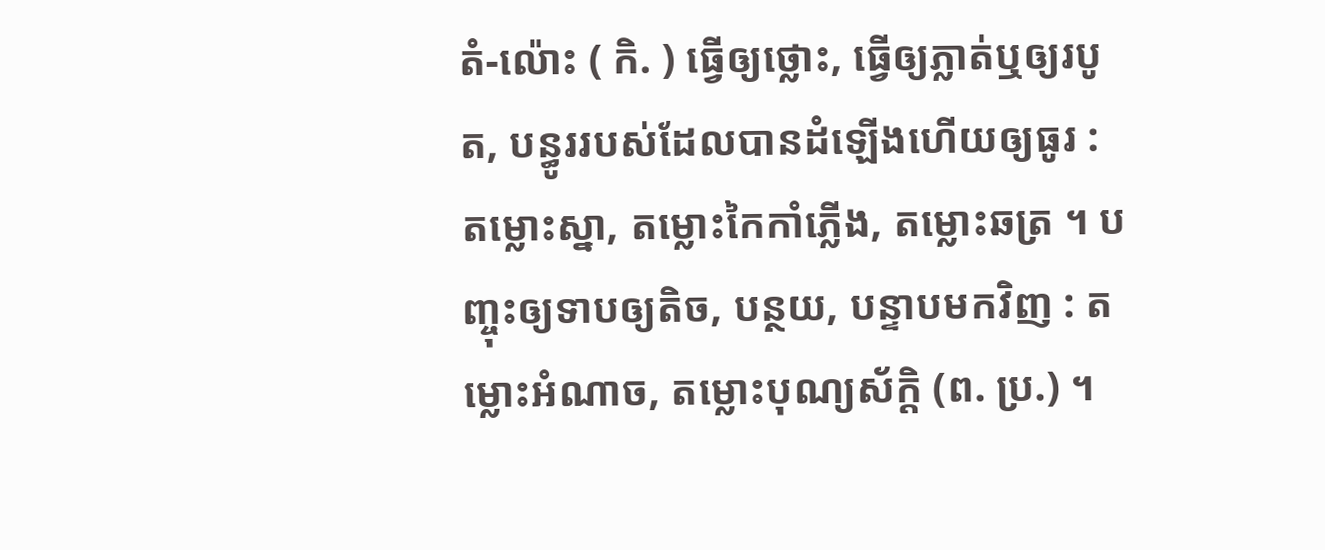តំ-ល៉ោះ ( កិ. ) ធ្វើឲ្យថ្លោះ, ធ្វើឲ្យភ្លាត់ឬឲ្យរបូត, បន្ធូររបស់ដែលបានដំឡើងហើយឲ្យធូរ : តម្លោះស្នា, តម្លោះកៃកាំភ្លើង, តម្លោះឆត្រ ។ បញ្ចុះឲ្យទាបឲ្យតិច, បន្ថយ, បន្ទាបមកវិញ : តម្លោះអំណាច, តម្លោះបុណ្យស័ក្ដិ (ព. ប្រ.) ។